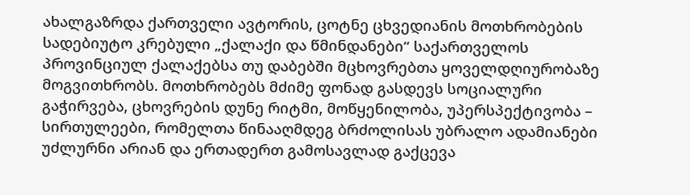ახალგაზრდა ქართველი ავტორის, ცოტნე ცხვედიანის მოთხრობების სადებიუტო კრებული „ქალაქი და წმინდანები“ საქართველოს პროვინციულ ქალაქებსა თუ დაბებში მცხოვრებთა ყოველდღიურობაზე მოგვითხრობს. მოთხრობებს მძიმე ფონად გასდევს სოციალური გაჭირვება, ცხოვრების დუნე რიტმი, მოწყენილობა, უპერსპექტივობა – სირთულეები, რომელთა წინააღმდეგ ბრძოლისას უბრალო ადამიანები უძლურნი არიან და ერთადერთ გამოსავლად გაქცევა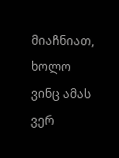მიაჩნიათ, ხოლო ვინც ამას ვერ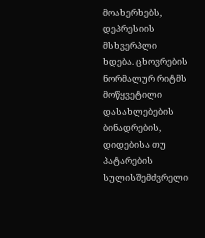მოახერხებს, დეპრესიის მსხვერპლი ხდება. ცხოვრების ნორმალურ რიტმს მოწყვეტილი დასახლებების ბინადრების, დიდებისა თუ პატარების სულისშემძვრელი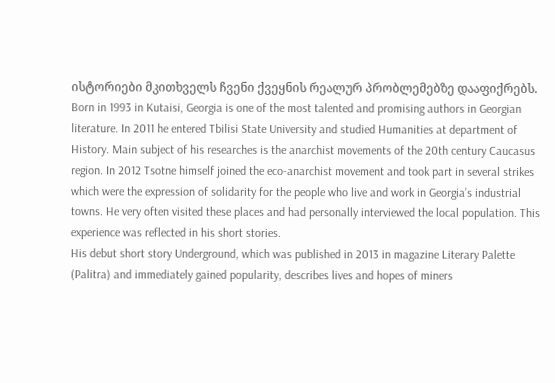ისტორიები მკითხველს ჩვენი ქვეყნის რეალურ პრობლემებზე დააფიქრებს.
Born in 1993 in Kutaisi, Georgia is one of the most talented and promising authors in Georgian literature. In 2011 he entered Tbilisi State University and studied Humanities at department of History. Main subject of his researches is the anarchist movements of the 20th century Caucasus region. In 2012 Tsotne himself joined the eco-anarchist movement and took part in several strikes which were the expression of solidarity for the people who live and work in Georgia’s industrial towns. He very often visited these places and had personally interviewed the local population. This experience was reflected in his short stories.
His debut short story Underground, which was published in 2013 in magazine Literary Palette (Palitra) and immediately gained popularity, describes lives and hopes of miners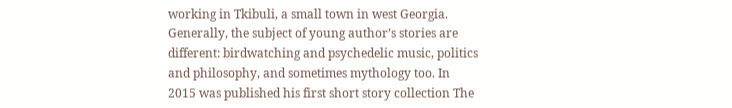working in Tkibuli, a small town in west Georgia. Generally, the subject of young author’s stories are different: birdwatching and psychedelic music, politics and philosophy, and sometimes mythology too. In 2015 was published his first short story collection The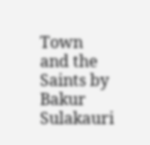Town and the Saints by Bakur Sulakauri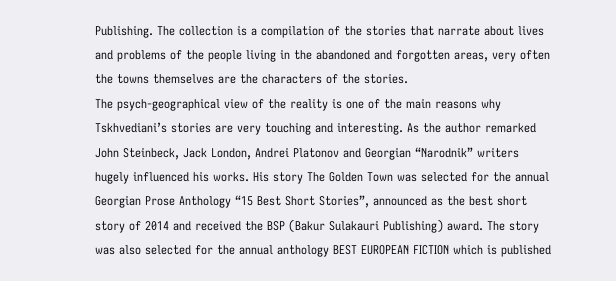Publishing. The collection is a compilation of the stories that narrate about lives and problems of the people living in the abandoned and forgotten areas, very often the towns themselves are the characters of the stories.
The psych-geographical view of the reality is one of the main reasons why Tskhvediani’s stories are very touching and interesting. As the author remarked John Steinbeck, Jack London, Andrei Platonov and Georgian “Narodnik” writers hugely influenced his works. His story The Golden Town was selected for the annual Georgian Prose Anthology “15 Best Short Stories”, announced as the best short story of 2014 and received the BSP (Bakur Sulakauri Publishing) award. The story was also selected for the annual anthology BEST EUROPEAN FICTION which is published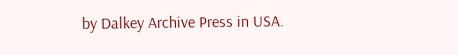by Dalkey Archive Press in USA.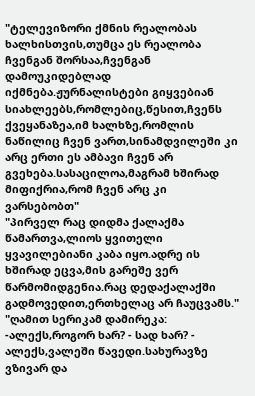"ტელევიზორი ქმნის რეალობას ხალხისთვის,თუმცა ეს რეალობა ჩვენგან შორსაა,ჩვენგან დამოუკიდებლად იქმნება.ჟურნალისტები გიყვებიან სიახლეებს,რომლებიც,წესით,ჩვენს ქვეყანაზეა,იმ ხალხზე,რომლის ნაწილიც ჩვენ ვართ,სინამდვილეში კი არც ერთი ეს ამბავი ჩვენ არ გვეხება.სასაცილოა,მაგრამ ხშირად მიფიქრია,რომ ჩვენ არც კი ვარსებობთ"
"პირველ რაც დიდმა ქალაქმა წამართვა,ლიოს ყვითელი ყვავილებიანი კაბა იყო.ადრე ის ხშირად ეცვა,მის გარეშე ვერ წარმომიდგენია.რაც დედაქალაქში გადმოვედით,ერთხელაც არ ჩაუცვამს."
"ღამით სერიკამ დამირეკა: -ალექს,როგორ ხარ? - სად ხარ? - ალექს,ვალეში წავედი.სახურავზე ვზივარ და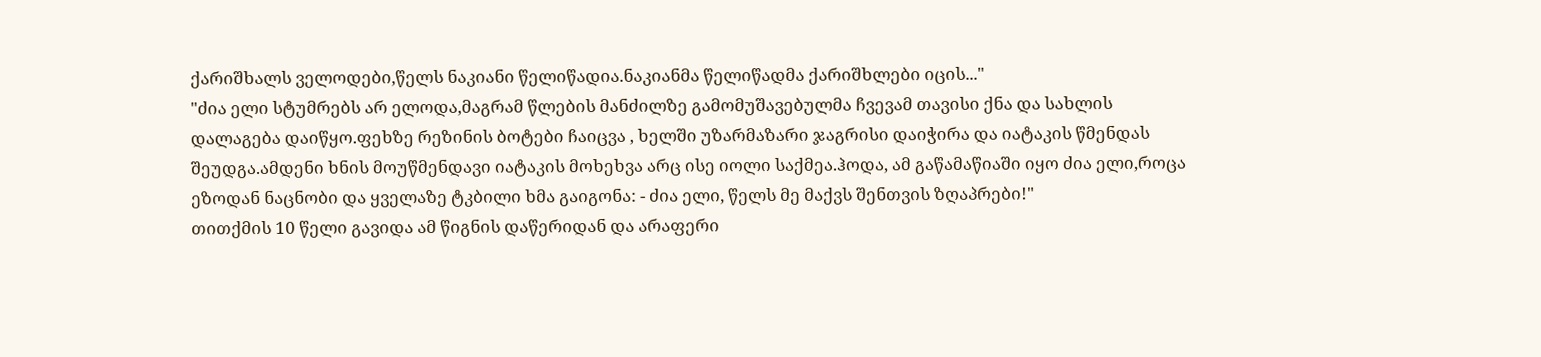ქარიშხალს ველოდები,წელს ნაკიანი წელიწადია.ნაკიანმა წელიწადმა ქარიშხლები იცის..."
"ძია ელი სტუმრებს არ ელოდა,მაგრამ წლების მანძილზე გამომუშავებულმა ჩვევამ თავისი ქნა და სახლის დალაგება დაიწყო.ფეხზე რეზინის ბოტები ჩაიცვა , ხელში უზარმაზარი ჯაგრისი დაიჭირა და იატაკის წმენდას შეუდგა.ამდენი ხნის მოუწმენდავი იატაკის მოხეხვა არც ისე იოლი საქმეა.ჰოდა, ამ გაწამაწიაში იყო ძია ელი,როცა ეზოდან ნაცნობი და ყველაზე ტკბილი ხმა გაიგონა: - ძია ელი, წელს მე მაქვს შენთვის ზღაპრები!"
თითქმის 10 წელი გავიდა ამ წიგნის დაწერიდან და არაფერი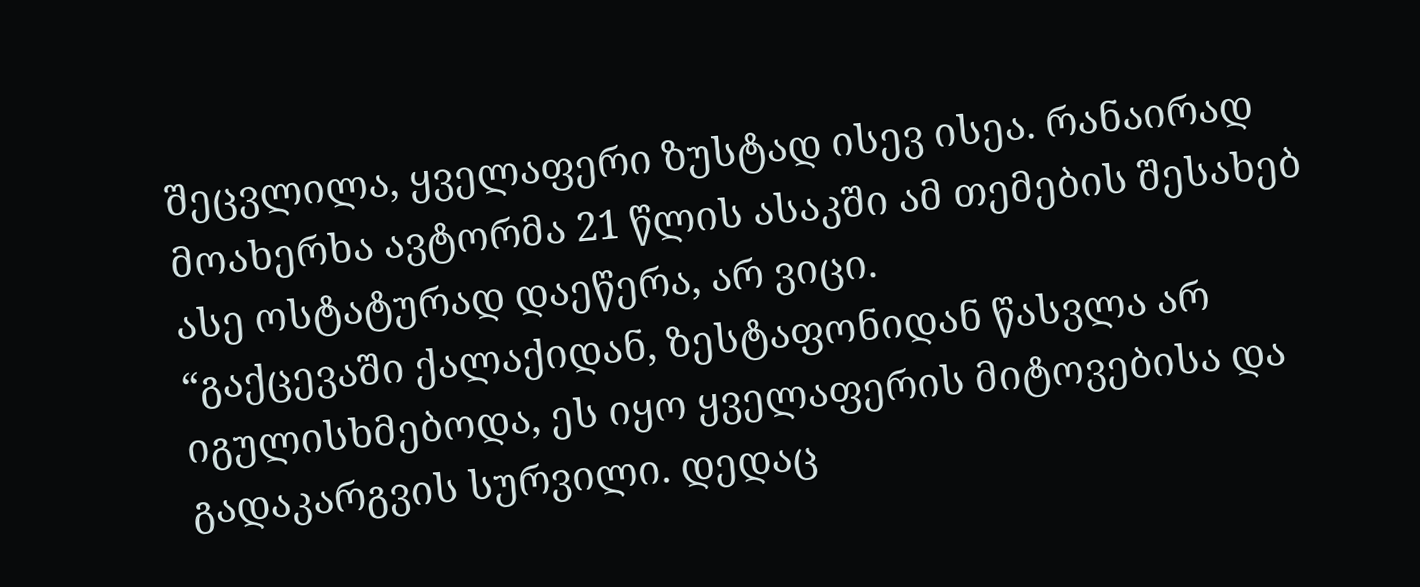შეცვლილა, ყველაფერი ზუსტად ისევ ისეა. რანაირად მოახერხა ავტორმა 21 წლის ასაკში ამ თემების შესახებ ასე ოსტატურად დაეწერა, არ ვიცი.
“გაქცევაში ქალაქიდან, ზესტაფონიდან წასვლა არ იგულისხმებოდა, ეს იყო ყველაფერის მიტოვებისა და გადაკარგვის სურვილი. დედაც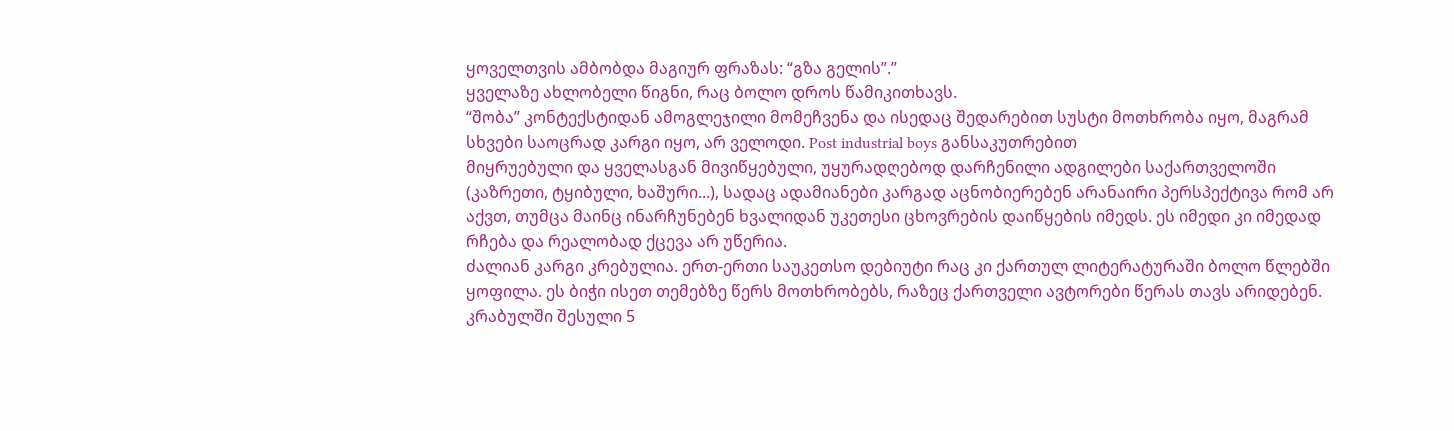ყოველთვის ამბობდა მაგიურ ფრაზას: “გზა გელის”.”
ყველაზე ახლობელი წიგნი, რაც ბოლო დროს წამიკითხავს.
“შობა” კონტექსტიდან ამოგლეჯილი მომეჩვენა და ისედაც შედარებით სუსტი მოთხრობა იყო, მაგრამ სხვები საოცრად კარგი იყო, არ ველოდი. Post industrial boys განსაკუთრებით
მიყრუებული და ყველასგან მივიწყებული, უყურადღებოდ დარჩენილი ადგილები საქართველოში (კაზრეთი, ტყიბული, ხაშური...), სადაც ადამიანები კარგად აცნობიერებენ არანაირი პერსპექტივა რომ არ აქვთ, თუმცა მაინც ინარჩუნებენ ხვალიდან უკეთესი ცხოვრების დაიწყების იმედს. ეს იმედი კი იმედად რჩება და რეალობად ქცევა არ უწერია.
ძალიან კარგი კრებულია. ერთ-ერთი საუკეთსო დებიუტი რაც კი ქართულ ლიტერატურაში ბოლო წლებში ყოფილა. ეს ბიჭი ისეთ თემებზე წერს მოთხრობებს, რაზეც ქართველი ავტორები წერას თავს არიდებენ.
კრაბულში შესული 5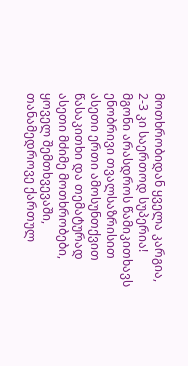მოთხრობიდან ყველა კარგია, 2-3 კი საერთოდ სუპერია!
მგონი არასდროს წამიკითხავს ენობრივი თვალსაზრისით ასეთი ერთი ამოსუნთქვით წასაკითხი და თემატურად ასეთი მძიმე მოთხრობები, ყოველ შემთხვევაში, თანამედროვე ქართულ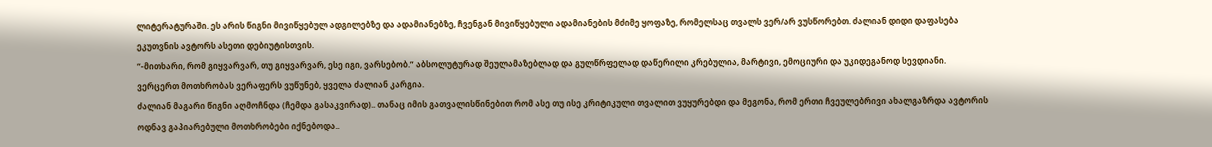ლიტერატურაში. ეს არის წიგნი მივიწყებულ ადგილებზე და ადამიანებზე, ჩვენგან მივიწყებული ადამიანების მძიმე ყოფაზე, რომელსაც თვალს ვერ/არ ვუსწორებთ. ძალიან დიდი დაფასება ეკუთვნის ავტორს ასეთი დებიუტისთვის.
“-მითხარი, რომ გიყვარვარ, თუ გიყვარვარ, ესე იგი, ვარსებობ.” აბსოლუტურად შეულამაზებლად და გულწრფელად დაწერილი კრებულია, მარტივი, ემოციური და უკიდეგანოდ სევდიანი. ვერცერთ მოთხრობას ვერაფერს ვუწუნებ, ყველა ძალიან კარგია.
ძალიან მაგარი წიგნი აღმოჩნდა (ჩემდა გასაკვირად).. თანაც იმის გათვალისწინებით რომ ასე თუ ისე კრიტიკული თვალით ვუყურებდი და მეგონა, რომ ერთი ჩვეულებრივი ახალგაზრდა ავტორის ოდნავ გაპიარებული მოთხრობები იქნებოდა..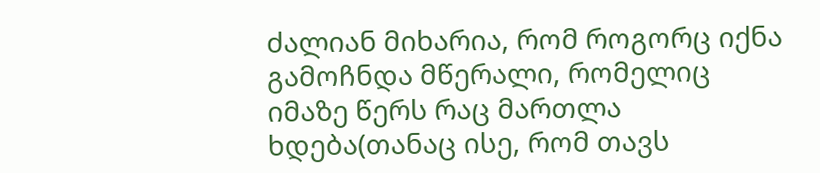ძალიან მიხარია, რომ როგორც იქნა გამოჩნდა მწერალი, რომელიც იმაზე წერს რაც მართლა ხდება(თანაც ისე, რომ თავს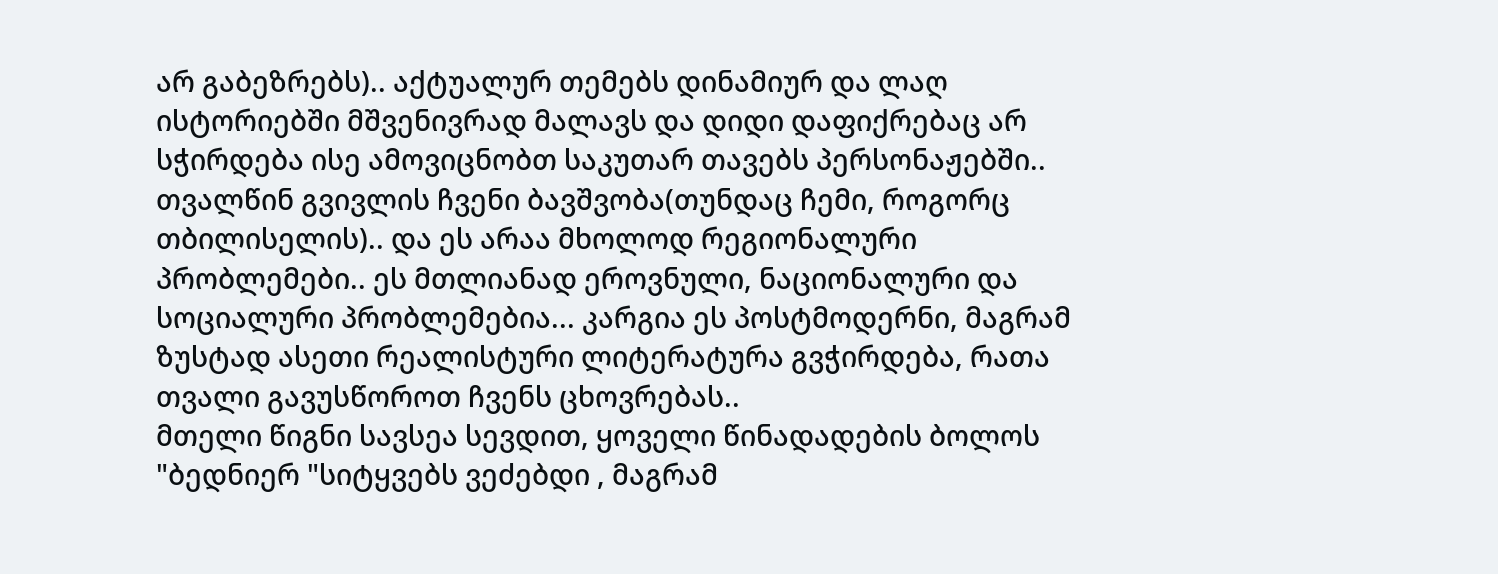არ გაბეზრებს).. აქტუალურ თემებს დინამიურ და ლაღ ისტორიებში მშვენივრად მალავს და დიდი დაფიქრებაც არ სჭირდება ისე ამოვიცნობთ საკუთარ თავებს პერსონაჟებში.. თვალწინ გვივლის ჩვენი ბავშვობა(თუნდაც ჩემი, როგორც თბილისელის).. და ეს არაა მხოლოდ რეგიონალური პრობლემები.. ეს მთლიანად ეროვნული, ნაციონალური და სოციალური პრობლემებია... კარგია ეს პოსტმოდერნი, მაგრამ ზუსტად ასეთი რეალისტური ლიტერატურა გვჭირდება, რათა თვალი გავუსწოროთ ჩვენს ცხოვრებას..
მთელი წიგნი სავსეა სევდით, ყოველი წინადადების ბოლოს "ბედნიერ "სიტყვებს ვეძებდი , მაგრამ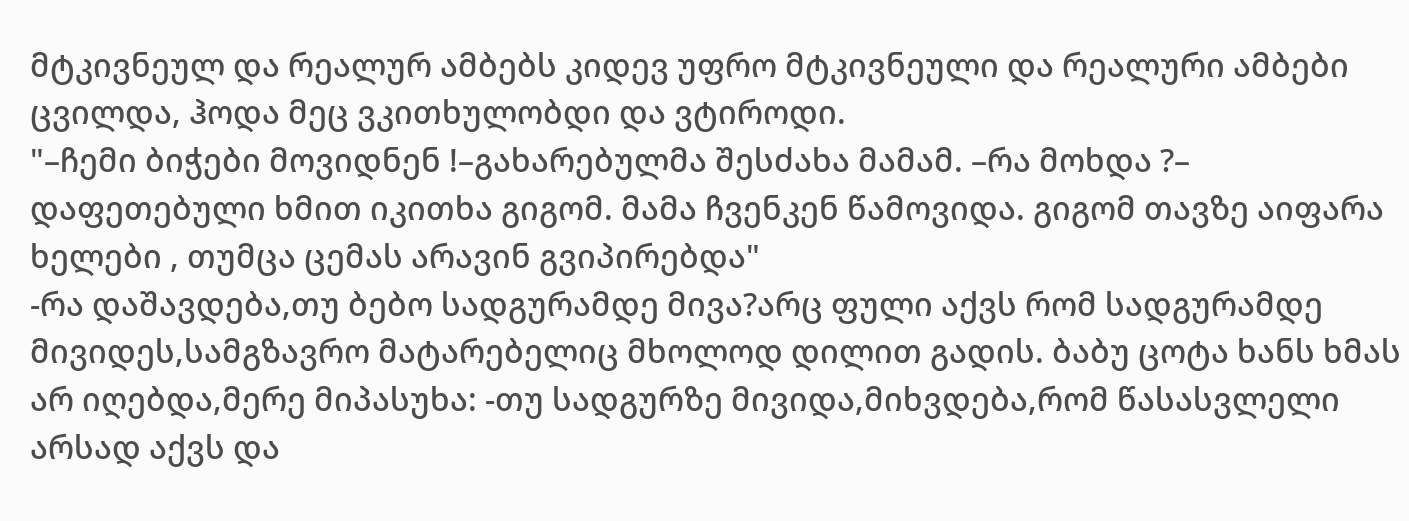მტკივნეულ და რეალურ ამბებს კიდევ უფრო მტკივნეული და რეალური ამბები ცვილდა, ჰოდა მეც ვკითხულობდი და ვტიროდი.
"–ჩემი ბიჭები მოვიდნენ !–გახარებულმა შესძახა მამამ. –რა მოხდა ?– დაფეთებული ხმით იკითხა გიგომ. მამა ჩვენკენ წამოვიდა. გიგომ თავზე აიფარა ხელები , თუმცა ცემას არავინ გვიპირებდა"
-რა დაშავდება,თუ ბებო სადგურამდე მივა?არც ფული აქვს რომ სადგურამდე მივიდეს,სამგზავრო მატარებელიც მხოლოდ დილით გადის. ბაბუ ცოტა ხანს ხმას არ იღებდა,მერე მიპასუხა: -თუ სადგურზე მივიდა,მიხვდება,რომ წასასვლელი არსად აქვს და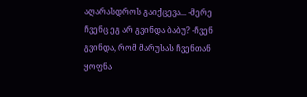აღარასდროს გაიქცევა... -მერე ჩვენც ეგ არ გვინდა ბაბუ? -ჩვენ გვინდა, რომ მარუსას ჩვენთან ყოფნა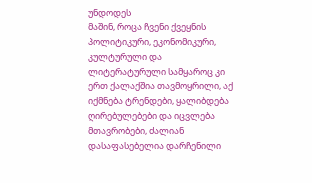უნდოდეს
მაშინ, როცა ჩვენი ქვეყნის პოლიტიკური, ეკონომიკური, კულტურული და ლიტერატურული სამყაროც კი ერთ ქალაქშია თავმოყრილი, აქ იქმნება ტრენდები, ყალიბდება ღირებულებები და იცვლება მთავრობები, ძალიან დასაფასებელია დარჩენილი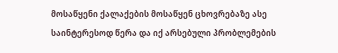მოსაწყენი ქალაქების მოსაწყენ ცხოვრებაზე ასე საინტერესოდ წერა და იქ არსებული პრობლემების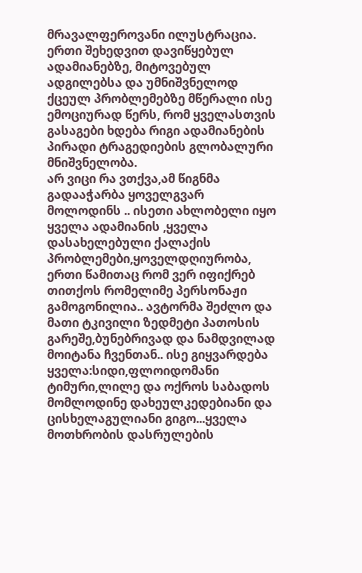მრავალფეროვანი ილუსტრაცია. ერთი შეხედვით დავიწყებულ ადამიანებზე, მიტოვებულ ადგილებსა და უმნიშვნელოდ ქცეულ პრობლემებზე მწერალი ისე ემოციურად წერს, რომ ყველასთვის გასაგები ხდება რიგი ადამიანების პირადი ტრაგედიების გლობალური მნიშვნელობა.
არ ვიცი რა ვთქვა,ამ წიგნმა გადააჭარბა ყოველგვარ მოლოდინს .. ისეთი ახლობელი იყო ყველა ადამიანის ,ყველა დასახელებული ქალაქის პრობლემები,ყოველდღიურობა, ერთი წამითაც რომ ვერ იფიქრებ თითქოს რომელიმე პერსონაჟი გამოგონილია.. ავტორმა შეძლო და მათი ტკივილი ზედმეტი პათოსის გარეშე,ბუნებრივად და ნამდვილად მოიტანა ჩვენთან.. ისე გიყვარდება ყველა:სიდი,ფლოიდომანი ტიმური,ლილე და ოქროს საბადოს მომლოდინე დახეულკედებიანი და ცისხელაგულიანი გიგო...ყველა მოთხრობის დასრულების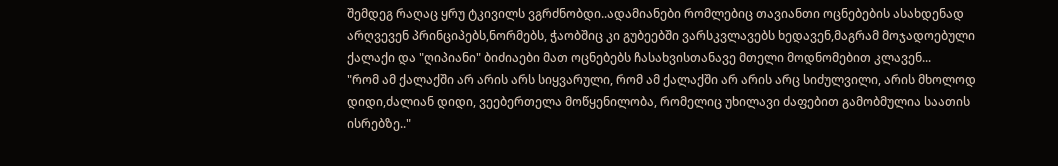შემდეგ რაღაც ყრუ ტკივილს ვგრძნობდი..ადამიანები რომლებიც თავიანთი ოცნებების ასახდენად არღვევენ პრინციპებს,ნორმებს, ჭაობშიც კი გუბეებში ვარსკვლავებს ხედავენ,მაგრამ მოჯადოებული ქალაქი და "ღიპიანი" ბიძიაები მათ ოცნებებს ჩასახვისთანავე მთელი მოდნომებით კლავენ...
"რომ ამ ქალაქში არ არის არს სიყვარული, რომ ამ ქალაქში არ არის არც სიძულვილი, არის მხოლოდ დიდი,ძალიან დიდი, ვეებერთელა მოწყენილობა, რომელიც უხილავი ძაფებით გამობმულია საათის ისრებზე.."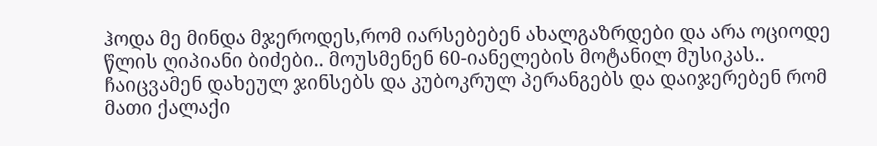ჰოდა მე მინდა მჯეროდეს,რომ იარსებებენ ახალგაზრდები და არა ოციოდე წლის ღიპიანი ბიძები.. მოუსმენენ 60-იანელების მოტანილ მუსიკას.. ჩაიცვამენ დახეულ ჯინსებს და კუბოკრულ პერანგებს და დაიჯერებენ რომ მათი ქალაქი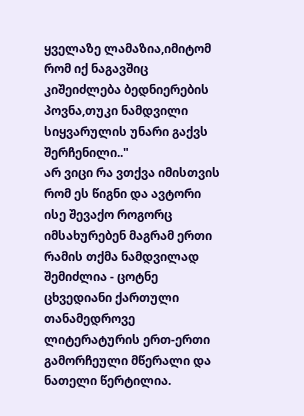ყველაზე ლამაზია,იმიტომ რომ იქ ნაგავშიც კიშეიძლება ბედნიერების პოვნა,თუკი ნამდვილი სიყვარულის უნარი გაქვს შერჩენილი.."
არ ვიცი რა ვთქვა იმისთვის რომ ეს წიგნი და ავტორი ისე შევაქო როგორც იმსახურებენ მაგრამ ერთი რამის თქმა ნამდვილად შემიძლია - ცოტნე ცხვედიანი ქართული თანამედროვე ლიტერატურის ერთ-ერთი გამორჩეული მწერალი და ნათელი წერტილია.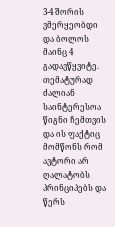3-4 შორის ვმერყეობდი და ბოლოს მაინც 4 გადავწყვიტე.
თემატურად ძალიან საინტერესოა წიგნი ჩემთვის და ის ფაქტიც მომწონს რომ ავტორი არ ღალატობს პრინციპებს და წერს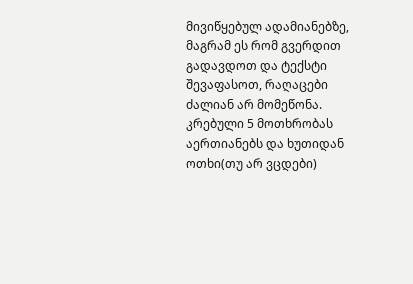მივიწყებულ ადამიანებზე, მაგრამ ეს რომ გვერდით გადავდოთ და ტექსტი შევაფასოთ, რაღაცები ძალიან არ მომეწონა. კრებული 5 მოთხრობას აერთიანებს და ხუთიდან ოთხი(თუ არ ვცდები)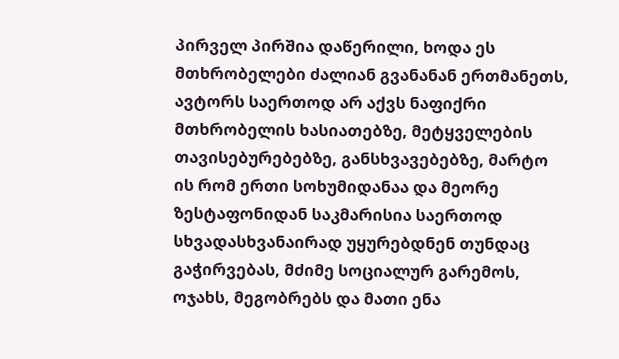პირველ პირშია დაწერილი, ხოდა ეს მთხრობელები ძალიან გვანანან ერთმანეთს, ავტორს საერთოდ არ აქვს ნაფიქრი მთხრობელის ხასიათებზე, მეტყველების თავისებურებებზე, განსხვავებებზე, მარტო ის რომ ერთი სოხუმიდანაა და მეორე ზესტაფონიდან საკმარისია საერთოდ სხვადასხვანაირად უყურებდნენ თუნდაც გაჭირვებას, მძიმე სოციალურ გარემოს, ოჯახს, მეგობრებს და მათი ენა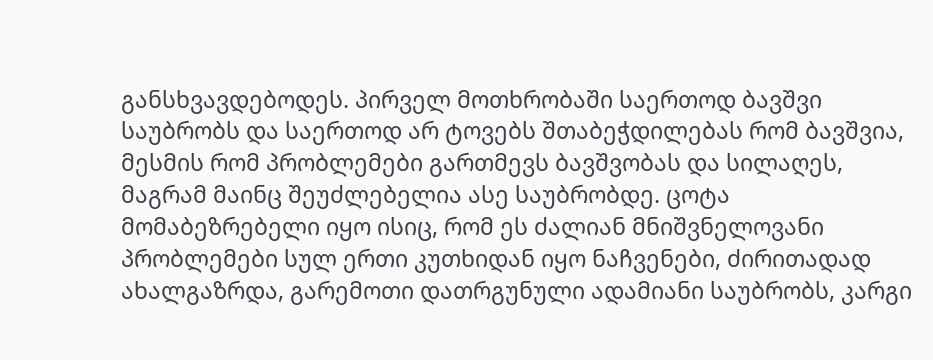განსხვავდებოდეს. პირველ მოთხრობაში საერთოდ ბავშვი საუბრობს და საერთოდ არ ტოვებს შთაბეჭდილებას რომ ბავშვია, მესმის რომ პრობლემები გართმევს ბავშვობას და სილაღეს, მაგრამ მაინც შეუძლებელია ასე საუბრობდე. ცოტა მომაბეზრებელი იყო ისიც, რომ ეს ძალიან მნიშვნელოვანი პრობლემები სულ ერთი კუთხიდან იყო ნაჩვენები, ძირითადად ახალგაზრდა, გარემოთი დათრგუნული ადამიანი საუბრობს, კარგი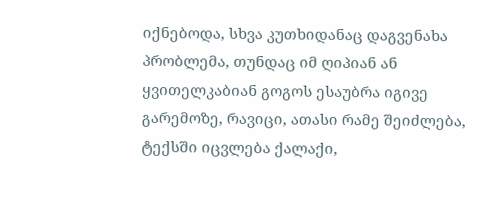იქნებოდა, სხვა კუთხიდანაც დაგვენახა პრობლემა, თუნდაც იმ ღიპიან ან ყვითელკაბიან გოგოს ესაუბრა იგივე გარემოზე, რავიცი, ათასი რამე შეიძლება, ტექსში იცვლება ქალაქი,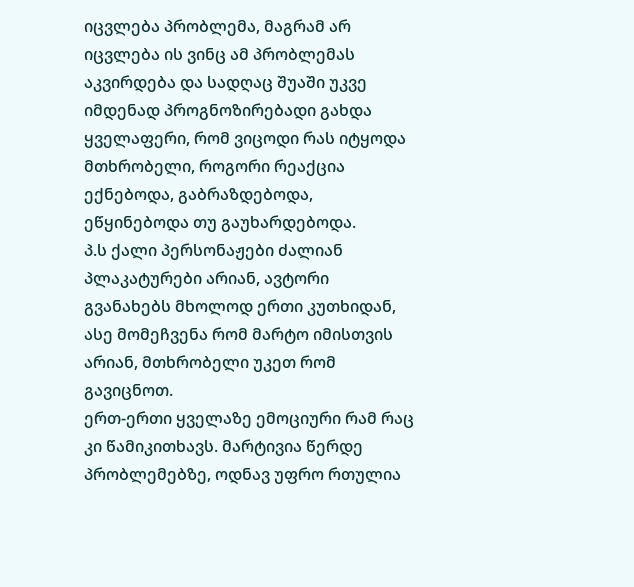იცვლება პრობლემა, მაგრამ არ იცვლება ის ვინც ამ პრობლემას აკვირდება და სადღაც შუაში უკვე იმდენად პროგნოზირებადი გახდა ყველაფერი, რომ ვიცოდი რას იტყოდა მთხრობელი, როგორი რეაქცია ექნებოდა, გაბრაზდებოდა, ეწყინებოდა თუ გაუხარდებოდა.
პ.ს ქალი პერსონაჟები ძალიან პლაკატურები არიან, ავტორი გვანახებს მხოლოდ ერთი კუთხიდან, ასე მომეჩვენა რომ მარტო იმისთვის არიან, მთხრობელი უკეთ რომ გავიცნოთ.
ერთ-ერთი ყველაზე ემოციური რამ რაც კი წამიკითხავს. მარტივია წერდე პრობლემებზე, ოდნავ უფრო რთულია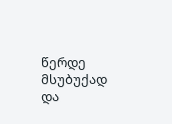წერდე მსუბუქად და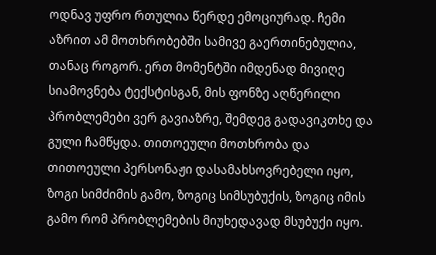ოდნავ უფრო რთულია წერდე ემოციურად. ჩემი აზრით ამ მოთხრობებში სამივე გაერთინებულია, თანაც როგორ. ერთ მომენტში იმდენად მივიღე სიამოვნება ტექსტისგან, მის ფონზე აღწერილი პრობლემები ვერ გავიაზრე, შემდეგ გადავიკთხე და გული ჩამწყდა. თითოეული მოთხრობა და თითოეული პერსონაჟი დასამახსოვრებელი იყო, ზოგი სიმძიმის გამო, ზოგიც სიმსუბუქის, ზოგიც იმის გამო რომ პრობლემების მიუხედავად მსუბუქი იყო.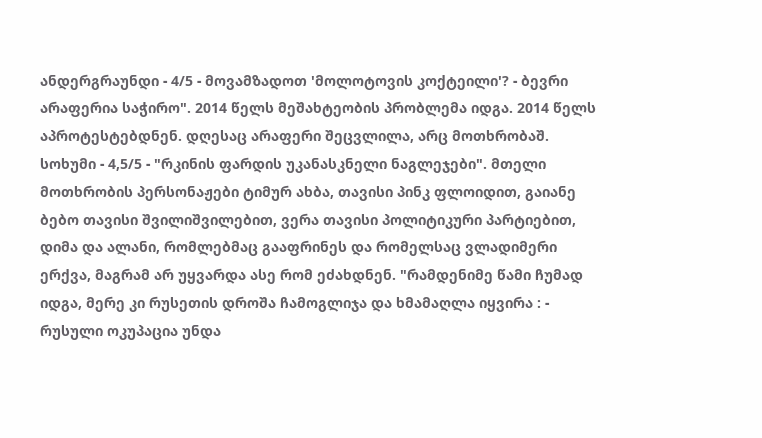ანდერგრაუნდი - 4/5 - მოვამზადოთ 'მოლოტოვის კოქტეილი'? - ბევრი არაფერია საჭირო". 2014 წელს მეშახტეობის პრობლემა იდგა. 2014 წელს აპროტესტებდნენ. დღესაც არაფერი შეცვლილა, არც მოთხრობაშ. სოხუმი - 4,5/5 - "რკინის ფარდის უკანასკნელი ნაგლეჯები". მთელი მოთხრობის პერსონაჟები ტიმურ ახბა, თავისი პინკ ფლოიდით, გაიანე ბებო თავისი შვილიშვილებით, ვერა თავისი პოლიტიკური პარტიებით, დიმა და ალანი, რომლებმაც გააფრინეს და რომელსაც ვლადიმერი ერქვა, მაგრამ არ უყვარდა ასე რომ ეძახდნენ. "რამდენიმე წამი ჩუმად იდგა, მერე კი რუსეთის დროშა ჩამოგლიჯა და ხმამაღლა იყვირა : - რუსული ოკუპაცია უნდა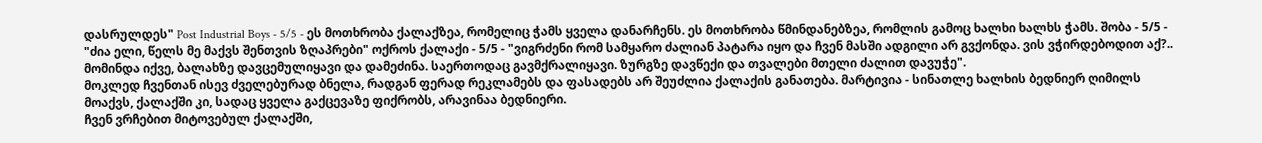დასრულდეს" Post Industrial Boys - 5/5 - ეს მოთხრობა ქალაქზეა, რომელიც ჭამს ყველა დანარჩენს. ეს მოთხრობა წმინდანებზეა, რომლის გამოც ხალხი ხალხს ჭამს. შობა - 5/5 - "ძია ელი, წელს მე მაქვს შენთვის ზღაპრები" ოქროს ქალაქი - 5/5 - "ვიგრძენი რომ სამყარო ძალიან პატარა იყო და ჩვენ მასში ადგილი არ გვქონდა. ვის ვჭირდებოდით აქ?.. მომინდა იქვე, ბალახზე დავცემულიყავი და დამეძინა. საერთოდაც გავმქრალიყავი. ზურგზე დავწექი და თვალები მთელი ძალით დავუჭე".
მოკლედ ჩვენთან ისევ ძველებურად ბნელა, რადგან ფერად რეკლამებს და ფასადებს არ შეუძლია ქალაქის განათება. მარტივია - სინათლე ხალხის ბედნიერ ღიმილს მოაქვს, ქალაქში კი, სადაც ყველა გაქცევაზე ფიქრობს, არავინაა ბედნიერი.
ჩვენ ვრჩებით მიტოვებულ ქალაქში,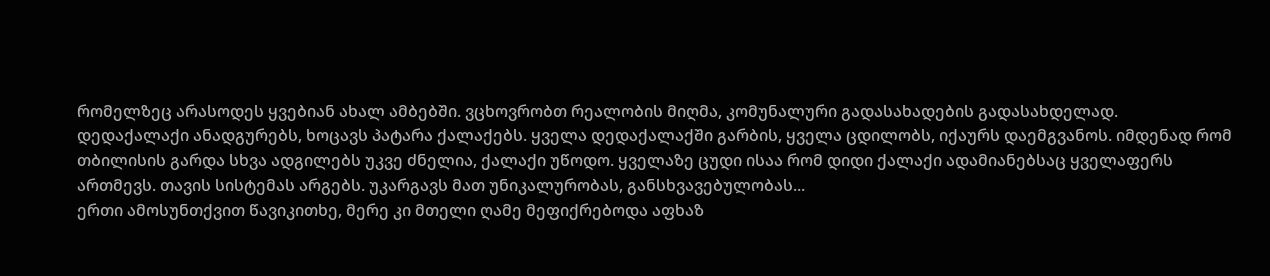რომელზეც არასოდეს ყვებიან ახალ ამბებში. ვცხოვრობთ რეალობის მიღმა, კომუნალური გადასახადების გადასახდელად.
დედაქალაქი ანადგურებს, ხოცავს პატარა ქალაქებს. ყველა დედაქალაქში გარბის, ყველა ცდილობს, იქაურს დაემგვანოს. იმდენად რომ თბილისის გარდა სხვა ადგილებს უკვე ძნელია, ქალაქი უწოდო. ყველაზე ცუდი ისაა რომ დიდი ქალაქი ადამიანებსაც ყველაფერს ართმევს. თავის სისტემას არგებს. უკარგავს მათ უნიკალურობას, განსხვავებულობას...
ერთი ამოსუნთქვით წავიკითხე, მერე კი მთელი ღამე მეფიქრებოდა აფხაზ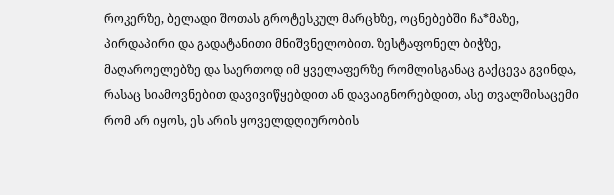როკერზე, ბელადი შოთას გროტესკულ მარცხზე, ოცნებებში ჩა*მაზე, პირდაპირი და გადატანითი მნიშვნელობით. ზესტაფონელ ბიჭზე, მაღაროელებზე და საერთოდ იმ ყველაფერზე რომლისგანაც გაქცევა გვინდა, რასაც სიამოვნებით დავივიწყებდით ან დავაიგნორებდით, ასე თვალშისაცემი რომ არ იყოს, ეს არის ყოველდღიურობის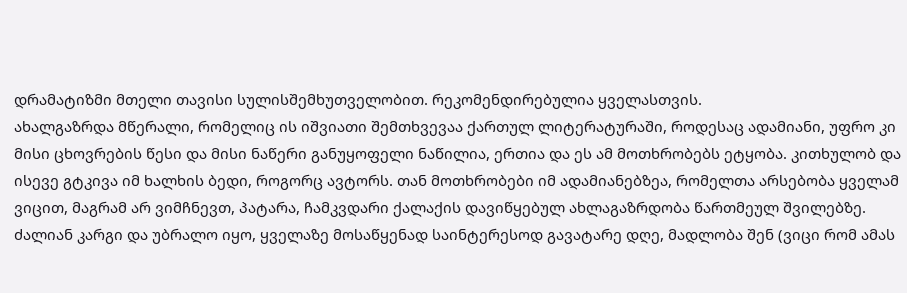დრამატიზმი მთელი თავისი სულისშემხუთველობით. რეკომენდირებულია ყველასთვის.
ახალგაზრდა მწერალი, რომელიც ის იშვიათი შემთხვევაა ქართულ ლიტერატურაში, როდესაც ადამიანი, უფრო კი მისი ცხოვრების წესი და მისი ნაწერი განუყოფელი ნაწილია, ერთია და ეს ამ მოთხრობებს ეტყობა. კითხულობ და ისევე გტკივა იმ ხალხის ბედი, როგორც ავტორს. თან მოთხრობები იმ ადამიანებზეა, რომელთა არსებობა ყველამ ვიცით, მაგრამ არ ვიმჩნევთ, პატარა, ჩამკვდარი ქალაქის დავიწყებულ ახლაგაზრდობა წართმეულ შვილებზე.
ძალიან კარგი და უბრალო იყო, ყველაზე მოსაწყენად საინტერესოდ გავატარე დღე, მადლობა შენ (ვიცი რომ ამას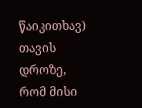წაიკითხავ) თავის დროზე, რომ მისი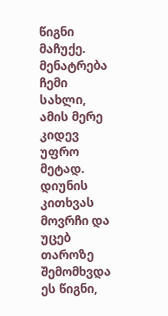წიგნი მაჩუქე. მენატრება ჩემი სახლი, ამის მერე კიდევ უფრო მეტად.
დიუნის კითხვას მოვრჩი და უცებ თაროზე შემომხვდა ეს წიგნი,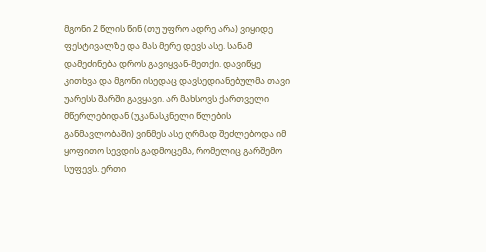მგონი 2 წლის წინ (თუ უფრო ადრე არა) ვიყიდე ფესტივალზე და მას მერე დევს ასე. სანამ დამეძინება დროს გავიყვან-მეთქი. დავიწყე კითხვა და მგონი ისედაც დავსედიანებულმა თავი უარესს შარში გავყავი. არ მახსოვს ქართველი მწერლებიდან (უკანასკნელი წლების განმავლობაში) ვინმეს ასე ღრმად შეძლებოდა იმ ყოფითო სევდის გადმოცემა, რომელიც გარშემო სუფევს. ერთი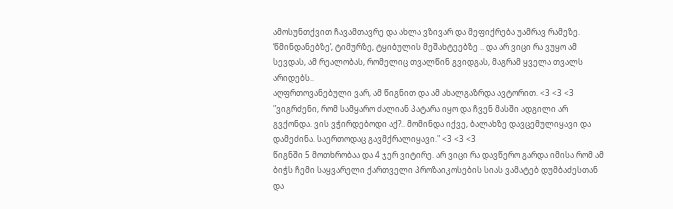ამოსუნთქვით ჩავამთავრე და ახლა ვზივარ და მეფიქრება უამრავ რამეზე. ‘წმინდანებზე’, ტიმურზე, ტყიბულის მეშახტეებზე .. და არ ვიცი რა ვუყო ამ სევდას, ამ რეალობას, რომელიც თვალწინ გვიდგას, მაგრამ ყველა თვალს არიდებს..
აღფრთოვანებული ვარ, ამ წიგნით და ამ ახალგაზრდა ავტორით. <3 <3 <3
"ვიგრძენი, რომ სამყარო ძალიან პატარა იყო და ჩვენ მასში ადგილი არ გვქონდა. ვის ვჭირდებოდი აქ?.. მომინდა იქვე, ბალახზე დავცემულიყავი და დამეძინა. საერთოდაც გავმქრალიყავი." <3 <3 <3
წიგნში 5 მოთხრობაა და 4 ჯერ ვიტირე. არ ვიცი რა დავწერო გარდა იმისა რომ ამ ბიჭს ჩემი საყვარელი ქართველი პროზაიკოსების სიას ვამატებ დუმბაძესთან და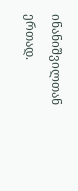ინანიშვილთან ერთად.